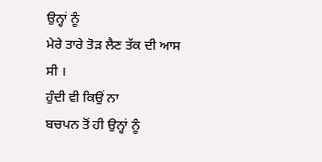ਉਨ੍ਹਾਂ ਨੂੰ
ਮੇਰੇ ਤਾਰੇ ਤੋੜ ਲੈਣ ਤੱਕ ਦੀ ਆਸ ਸੀ ।
ਹੁੰਦੀ ਵੀ ਕਿਉਂ ਨਾ
ਬਚਪਨ ਤੋਂ ਹੀ ਉਨ੍ਹਾਂ ਨੂੰ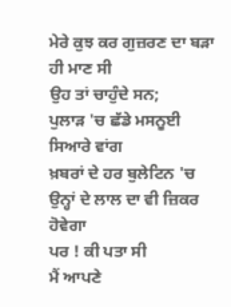ਮੇਰੇ ਕੁਝ ਕਰ ਗੁਜ਼ਰਣ ਦਾ ਬੜਾ ਹੀ ਮਾਣ ਸੀ
ਉਹ ਤਾਂ ਚਾਹੁੰਦੇ ਸਨ;
ਪੁਲਾੜ 'ਚ ਛੱਡੇ ਮਸਨੂਈ ਸਿਆਰੇ ਵਾਂਗ
ਖ਼ਬਰਾਂ ਦੇ ਹਰ ਬੁਲੇਟਿਨ 'ਚ
ਉਨ੍ਹਾਂ ਦੇ ਲਾਲ ਦਾ ਵੀ ਜ਼ਿਕਰ ਹੋਵੇਗਾ
ਪਰ ! ਕੀ ਪਤਾ ਸੀ
ਮੈਂ ਆਪਣੇ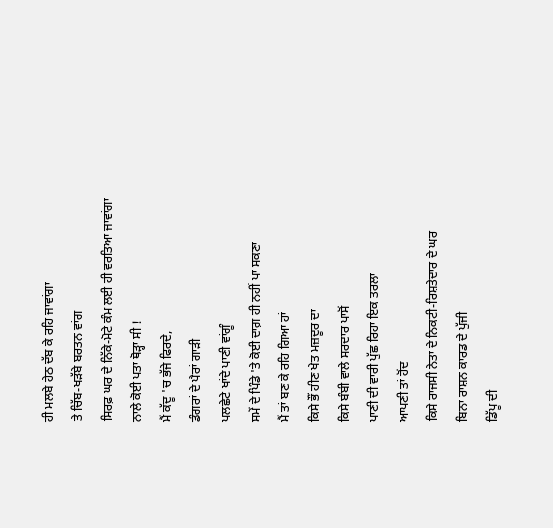ਹੀ ਮਲਬੇ ਹੇਠ ਦੱਬ ਕੇ ਰਹਿ ਜਾਵਾਂਗਾ
ਤੇ ਚਿੱਬ-ਖੜੱਬੇ ਬਰਤਨ ਵਾਂਗ
ਸਿਰਫ਼ ਘਰ ਦੇ ਨਿੱਕੇ-ਮੋਟੇ ਕੰਮ ਲਈ ਹੀ ਵਰਤਿਆ ਜਾਵਾਂਗਾ
ਨਾਲੇ ਕੋਈ ਪਤਾ ਥੋੜ੍ਹਾ ਸੀ !
ਮੈਂ ਕੱਦੂ 'ਚ ਭੱਜੇ ਫਿਰਦੇ,
ਡੰਗਰਾਂ ਦੇ ਪੈਰਾਂ ਗਾੜੀ
ਪਲਛੇਟੇ ਖਾਂਦੇ ਪਾਣੀ ਵਾਂਗੂੰ
ਸਮੇਂ ਦੇ ਪਿੰਡੇ 'ਤੇ ਕੋਈ ਦਾਗ਼ ਹੀ ਨਹੀਂ ਪਾ ਸਕਣਾ
ਮੈਂ ਤਾਂ ਬਣ ਕੇ ਰਹਿ ਗਿਆ ਹਾਂ
ਕਿਸੇ ਭੌਂ ਹੀਣ ਖੇਤ ਮਜ਼ਦੂਰ ਦਾ
ਕਿਸੇ ਬੰਬੀ ਵਾਲੇ ਸਰਦਾਰ ਪਾਸੋਂ
ਪਾਣੀ ਦੀ ਵਾਰੀ ਪੁੱਛ ਰਿਹਾ ਇਕ ਤਰਲਾ
ਆਪਣੀ ਤਾਂ ਹੋਂਦ
ਕਿਸੇ ਰਾਜਸੀ ਨੇਤਾ ਦੇ ਨਿਕਟੀ-ਰਿਸ਼ਤੇਦਾਰ ਦੇ ਘਰ
ਬਿਨਾ ਰਾਸ਼ਨ ਕਾਰਡ ਦੇ ਪੁੱਜੀ
ਡਿੱਪੂ ਦੀ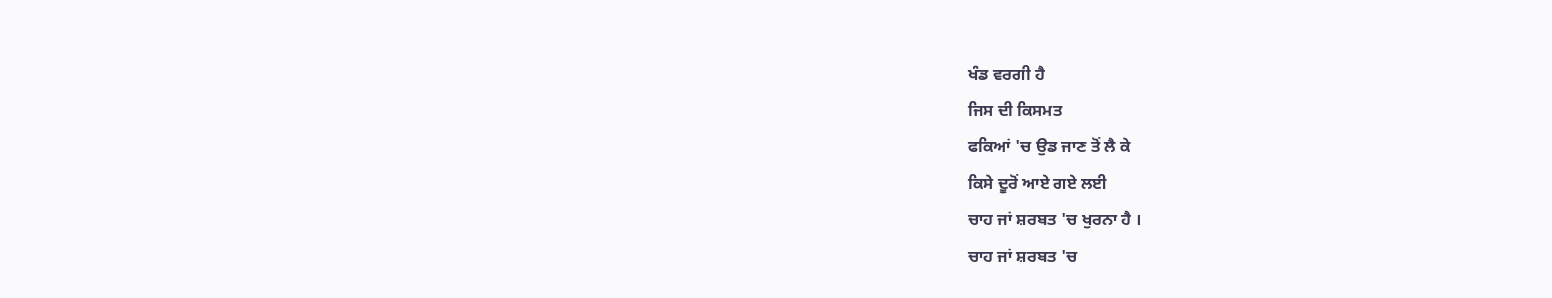ਖੰਡ ਵਰਗੀ ਹੈ
ਜਿਸ ਦੀ ਕਿਸਮਤ
ਫਕਿਆਂ 'ਚ ਉਡ ਜਾਣ ਤੋਂ ਲੈ ਕੇ
ਕਿਸੇ ਦੂਰੋਂ ਆਏ ਗਏ ਲਈ
ਚਾਹ ਜਾਂ ਸ਼ਰਬਤ 'ਚ ਖੁਰਨਾ ਹੈ ।
ਚਾਹ ਜਾਂ ਸ਼ਰਬਤ 'ਚ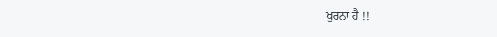ਖੁਰਨਾ ਹੈ !!